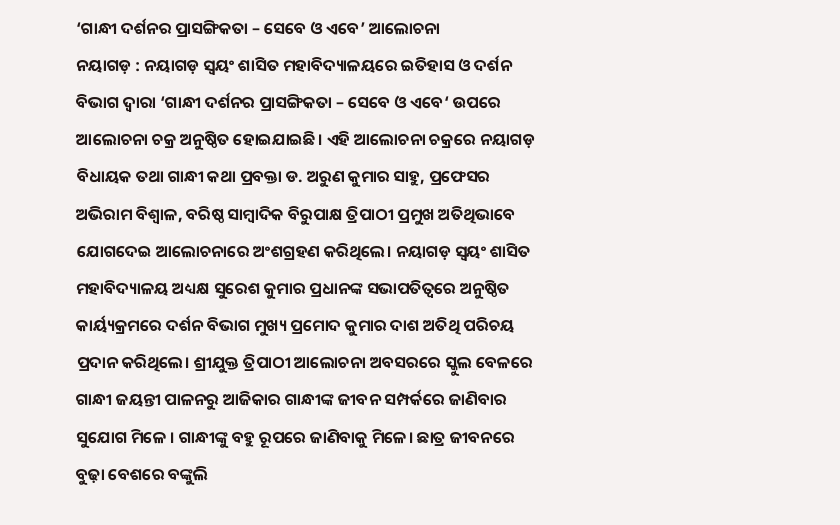‘ଗାନ୍ଧୀ ଦର୍ଶନର ପ୍ରାସଙ୍ଗିକତା – ସେବେ ଓ ଏବେ’ ଆଲୋଚନା
ନୟାଗଡ଼ : ନୟାଗଡ଼ ସ୍ଵୟଂ ଶାସିତ ମହାବିଦ୍ୟାଳୟରେ ଇତିହାସ ଓ ଦର୍ଶନ ବିଭାଗ ଦ୍ଵାରା ‘ଗାନ୍ଧୀ ଦର୍ଶନର ପ୍ରାସଙ୍ଗିକତା – ସେବେ ଓ ଏବେ‘ ଉପରେ ଆଲୋଚନା ଚକ୍ର ଅନୁଷ୍ଠିତ ହୋଇଯାଇଛି। ଏହି ଆଲୋଚନା ଚକ୍ରରେ ନୟାଗଡ଼ ବିଧାୟକ ତଥା ଗାନ୍ଧୀ କଥା ପ୍ରବକ୍ତା ଡ. ଅରୁଣ କୁମାର ସାହୁ, ପ୍ରଫେସର ଅଭିରାମ ବିଶ୍ଵାଳ, ବରିଷ୍ଠ ସାମ୍ବାଦିକ ବିରୁପାକ୍ଷ ତ୍ରିପାଠୀ ପ୍ରମୁଖ ଅତିଥିଭାବେ ଯୋଗଦେଇ ଆଲୋଚନାରେ ଅଂଶଗ୍ରହଣ କରିଥିଲେ। ନୟାଗଡ଼ ସ୍ଵୟଂ ଶାସିତ ମହାବିଦ୍ୟାଳୟ ଅଧ୍ୟକ୍ଷ ସୁରେଶ କୁମାର ପ୍ରଧାନଙ୍କ ସଭାପତିତ୍ବରେ ଅନୁଷ୍ଠିତ କାର୍ୟ୍ୟକ୍ରମରେ ଦର୍ଶନ ବିଭାଗ ମୁଖ୍ୟ ପ୍ରମୋଦ କୁମାର ଦାଶ ଅତିଥି ପରିଚୟ ପ୍ରଦାନ କରିଥିଲେ। ଶ୍ରୀଯୁକ୍ତ ତ୍ରିପାଠୀ ଆଲୋଚନା ଅବସରରେ ସ୍କୁଲ ବେଳରେ ଗାନ୍ଧୀ ଜୟନ୍ତୀ ପାଳନରୁ ଆଜିକାର ଗାନ୍ଧୀଙ୍କ ଜୀବନ ସମ୍ପର୍କରେ ଜାଣିବାର ସୁଯୋଗ ମିଳେ । ଗାନ୍ଧୀଙ୍କୁ ବହୁ ରୂପରେ ଜାଣିବାକୁ ମିଳେ। ଛାତ୍ର ଜୀବନରେ ବୁଢ଼ା ବେଶରେ ବଙ୍କୁଲି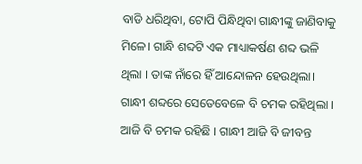ବାଡି ଧରିଥିବା, ଟୋପି ପିନ୍ଧିଥିବା ଗାନ୍ଧୀଙ୍କୁ ଜାଣିବାକୁ ମିଳେ। ଗାନ୍ଧି ଶବ୍ଦଟି ଏକ ମାଧ୍ୟାକର୍ଷଣ ଶବ୍ଦ ଭଳି ଥିଲା । ତାଙ୍କ ନାଁରେ ହିଁ ଆନ୍ଦୋଳନ ହେଉଥିଲା। ଗାନ୍ଧୀ ଶବ୍ଦରେ ସେତେବେଳେ ବି ଚମକ ରହିଥିଲା । ଆଜି ବି ଚମକ ରହିଛି । ଗାନ୍ଧୀ ଆଜି ବି ଜୀବନ୍ତ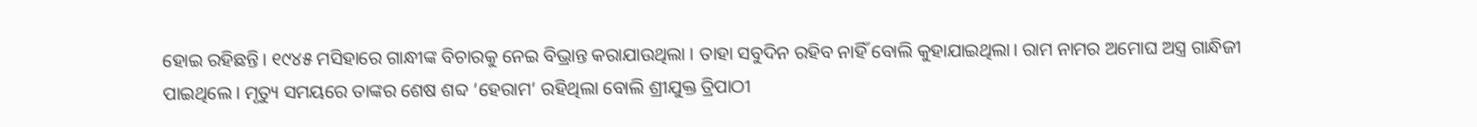ହୋଇ ରହିଛନ୍ତି। ୧୯୪୫ ମସିହାରେ ଗାନ୍ଧୀଙ୍କ ବିଚାରକୁ ନେଇ ବିଭ୍ରାନ୍ତ କରାଯାଉଥିଲା । ତାହା ସବୁଦିନ ରହିବ ନାହିଁ ବୋଲି କୁହାଯାଇଥିଲା। ରାମ ନାମର ଅମୋଘ ଅସ୍ତ୍ର ଗାନ୍ଧିଜୀ ପାଇଥିଲେ। ମୃତ୍ୟୁ ସମୟରେ ତାଙ୍କର ଶେଷ ଶବ୍ଦ ‘ହେରାମ‘ ରହିଥିଲା ବୋଲି ଶ୍ରୀଯୁକ୍ତ ତ୍ରିପାଠୀ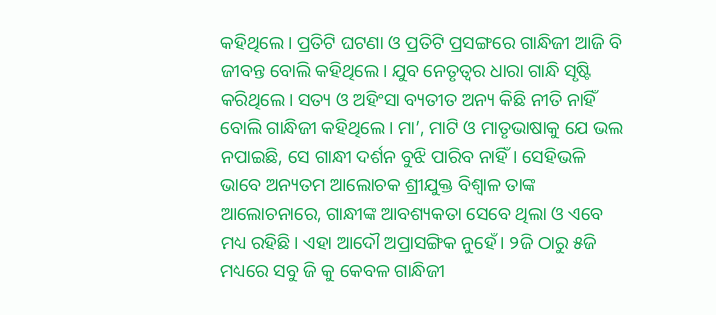କହିଥିଲେ। ପ୍ରତିଟି ଘଟଣା ଓ ପ୍ରତିଟି ପ୍ରସଙ୍ଗରେ ଗାନ୍ଧିଜୀ ଆଜି ବି ଜୀବନ୍ତ ବୋଲି କହିଥିଲେ। ଯୁବ ନେତୃତ୍ବର ଧାରା ଗାନ୍ଧି ସୃଷ୍ଟି କରିଥିଲେ। ସତ୍ୟ ଓ ଅହିଂସା ବ୍ୟତୀତ ଅନ୍ୟ କିଛି ନୀତି ନାହିଁ ବୋଲି ଗାନ୍ଧିଜୀ କହିଥିଲେ। ମା’, ମାଟି ଓ ମାତୃଭାଷାକୁ ଯେ ଭଲ ନପାଇଛି, ସେ ଗାନ୍ଧୀ ଦର୍ଶନ ବୁଝି ପାରିବ ନାହିଁ। ସେହିଭଳି ଭାବେ ଅନ୍ୟତମ ଆଲୋଚକ ଶ୍ରୀଯୁକ୍ତ ବିଶ୍ଵାଳ ତାଙ୍କ ଆଲୋଚନାରେ, ଗାନ୍ଧୀଙ୍କ ଆବଶ୍ୟକତା ସେବେ ଥିଲା ଓ ଏବେ ମଧ୍ୟ ରହିଛି। ଏହା ଆଦୌ ଅପ୍ରାସଙ୍ଗିକ ନୁହେଁ। ୨ଜି ଠାରୁ ୫ଜି ମଧ୍ୟରେ ସବୁ ଜି କୁ କେବଳ ଗାନ୍ଧିଜୀ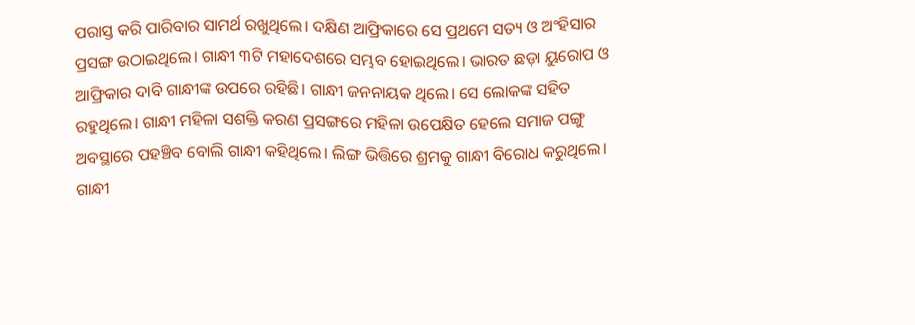ପରାସ୍ତ କରି ପାରିବାର ସାମର୍ଥ ରଖୁଥିଲେ। ଦକ୍ଷିଣ ଆଫ୍ରିକାରେ ସେ ପ୍ରଥମେ ସତ୍ୟ ଓ ଅଂହିସାର ପ୍ରସଙ୍ଗ ଉଠାଇଥିଲେ। ଗାନ୍ଧୀ ୩ଟି ମହାଦେଶରେ ସମ୍ଭବ ହୋଇଥିଲେ। ଭାରତ ଛଡ଼ା ୟୁରୋପ ଓ ଆଫ୍ରିକାର ଦାବି ଗାନ୍ଧୀଙ୍କ ଉପରେ ରହିଛି। ଗାନ୍ଧୀ ଜନନାୟକ ଥିଲେ। ସେ ଲୋକଙ୍କ ସହିତ ରହୁଥିଲେ। ଗାନ୍ଧୀ ମହିଳା ସଶକ୍ତି କରଣ ପ୍ରସଙ୍ଗରେ ମହିଳା ଉପେକ୍ଷିତ ହେଲେ ସମାଜ ପଙ୍ଗୁ ଅବସ୍ଥାରେ ପହଞ୍ଚିବ ବୋଲି ଗାନ୍ଧୀ କହିଥିଲେ। ଲିଙ୍ଗ ଭିତ୍ତିରେ ଶ୍ରମକୁ ଗାନ୍ଧୀ ବିରୋଧ କରୁଥିଲେ। ଗାନ୍ଧୀ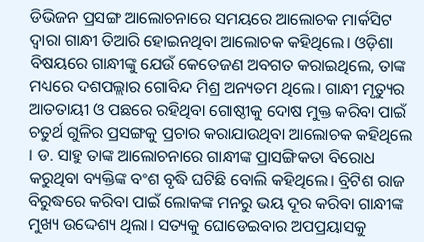ଡିଭିଜନ ପ୍ରସଙ୍ଗ ଆଲୋଚନାରେ ସମୟରେ ଆଲୋଚକ ମାର୍କସିଟ ଦ୍ଵାରା ଗାନ୍ଧୀ ତିଆରି ହୋଇନଥିବା ଆଲୋଚକ କହିଥିଲେ। ଓଡ଼ିଶା ବିଷୟରେ ଗାନ୍ଧୀଙ୍କୁ ଯେଉଁ କେତେଜଣ ଅବଗତ କରାଇଥିଲେ, ତାଙ୍କ ମଧ୍ୟରେ ଦଶପଲ୍ଲାର ଗୋବିନ୍ଦ ମିଶ୍ର ଅନ୍ୟତମ ଥିଲେ। ଗାନ୍ଧୀ ମୃତ୍ୟୁର ଆତତାୟୀ ଓ ପଛରେ ରହିଥିବା ଗୋଷ୍ଠୀକୁ ଦୋଷ ମୁକ୍ତ କରିବା ପାଇଁ ଚତୁର୍ଥ ଗୁଳିର ପ୍ରସଙ୍ଗକୁ ପ୍ରଚାର କରାଯାଉଥିବା ଆଲୋଚକ କହିଥିଲେ । ଡ. ସାହୁ ତାଙ୍କ ଆଲୋଚନାରେ ଗାନ୍ଧୀଙ୍କ ପ୍ରାସଙ୍ଗିକତା ବିରୋଧ କରୁଥିବା ବ୍ୟକ୍ତିଙ୍କ ବଂଶ ବୃଦ୍ଧି ଘଟିଛି ବୋଲି କହିଥିଲେ। ବ୍ରିଟିଶ ରାଜ ବିରୁଦ୍ଧରେ କରିବା ପାଇଁ ଲୋକଙ୍କ ମନରୁ ଭୟ ଦୂର କରିବା ଗାନ୍ଧୀଙ୍କ ମୁଖ୍ୟ ଉଦ୍ଦେଶ୍ୟ ଥିଲା। ସତ୍ୟକୁ ଘୋଡେଇବାର ଅପପ୍ରୟାସକୁ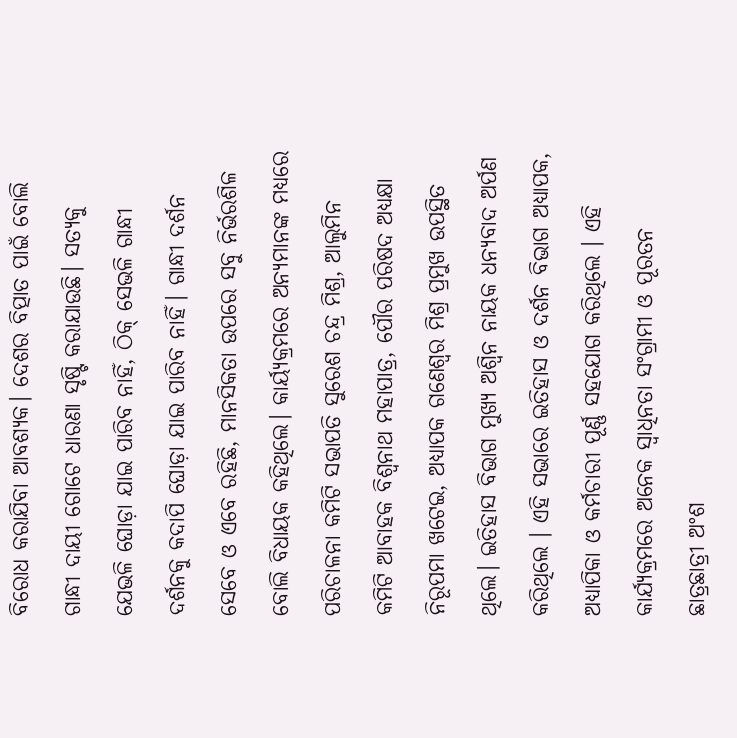ବିରୋଧ କରାଯିବା ଆବଶ୍ୟକ। ଦେଶର ବିତ୍ପାତ ପାଇଁ ବୋଲି ଗାନ୍ଧୀ ଦାୟୀ ଗୋଟେ ଧାରଣା ସୃଷ୍ଟି କରାଯାଉଛି। ସତ୍ୟକୁ ଯେଭଳି ଘୋଡ଼ା ଯାଇ ପାରିବ ନାହିଁ, ଠିକ୍ ସେଭଳି ଗାନ୍ଧୀ ଦର୍ଶନକୁ କଦାପି ଘୋଡ଼ା ଯାଇ ପାରିବ ନାହିଁ। ଗାନ୍ଧୀ ଦର୍ଶନ ସେବେ ଓ ଏବେ ରହିଛି, ମାନସିକତା ଉପରେ ସବୁ ନିର୍ଭରଶିଳ ବୋଲି ବିଧାୟକ କହିଥିଲେ। କାର୍ୟ୍ୟକ୍ରମରେ ଅନ୍ୟମାନଙ୍କ ମଧ୍ୟରେ ପରିଚାଳନା କମିଟି ସଭାପତି ସୁରେଶ ଚନ୍ଦ୍ର ମିଶ୍ର, ଆଲୁମିନ କମିଟି ଆବାହକ ବିଶ୍ଵନାଥ ମହାପାତ୍ର, ପୌର ପରିଷଦ ଅଧ୍ୟକ୍ଷା ନିରୂପମା ଖଟେଇ, ଅଧ୍ୟାପକ ଗଣେଶ୍ୱର ମିଶ୍ର ପ୍ରମୁଖ ଉପସ୍ଥିତ ଥିଲେ। ଇତିହାସ ବିଭାଗ ମୁଖ୍ୟ ଅଶ୍ୱିନ ନାୟକ ଧନ୍ୟବାଦ ଅର୍ପଣ କରିଥିଲେ । ଏହି ସଭାରେ ଇତିହାସ ଓ ଦର୍ଶନ ବିଭାଗ ଅଧ୍ୟାପକ, ଅଧ୍ୟାପିକା ଓ କର୍ମଚାରୀ ପୂର୍ଣ୍ଣ ସହଯୋଗ କରିଥିଲେ । ଏହି କାର୍ଯ୍ୟକ୍ରମରେ ଅନେକ ସ୍ୱାଧିନତା ସଂଗ୍ରାମୀ ଓ ପୂରତନ ଛାତ୍ରଛାତ୍ରୀ ଅଂଶ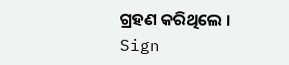ଗ୍ରହଣ କରିଥିଲେ ।
Sign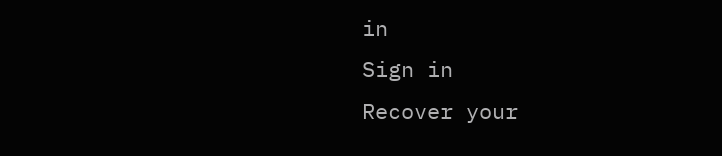in
Sign in
Recover your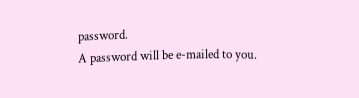password.
A password will be e-mailed to you.